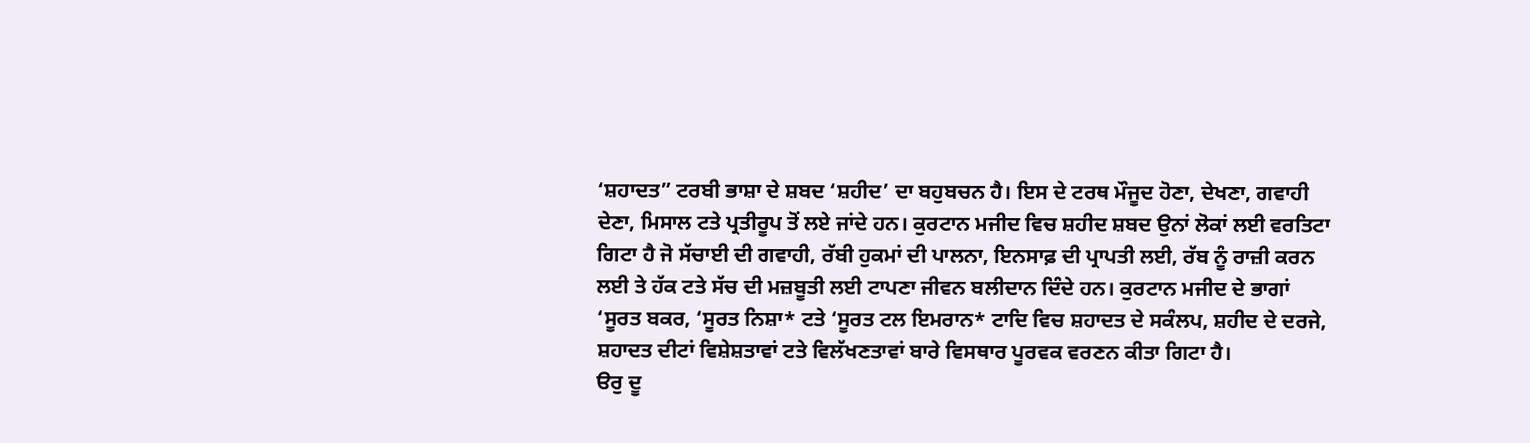‘ਸ਼ਹਾਦਤ” ਟਰਬੀ ਭਾਸ਼ਾ ਦੇ ਸ਼ਬਦ ‘ਸ਼ਹੀਦ’ ਦਾ ਬਹੁਬਚਨ ਹੈ। ਇਸ ਦੇ ਟਰਥ ਮੌਜੂਦ ਹੋਣਾ, ਦੇਖਣਾ, ਗਵਾਹੀ ਦੇਣਾ, ਮਿਸਾਲ ਟਤੇ ਪ੍ਰਤੀਰੂਪ ਤੋਂ ਲਏ ਜਾਂਦੇ ਹਨ। ਕੁਰਟਾਨ ਮਜੀਦ ਵਿਚ ਸ਼ਹੀਦ ਸ਼ਬਦ ਉਨਾਂ ਲੋਕਾਂ ਲਈ ਵਰਤਿਟਾ ਗਿਟਾ ਹੈ ਜੋ ਸੱਚਾਈ ਦੀ ਗਵਾਹੀ, ਰੱਬੀ ਹੁਕਮਾਂ ਦੀ ਪਾਲਨਾ, ਇਨਸਾਫ਼ ਦੀ ਪ੍ਰਾਪਤੀ ਲਈ, ਰੱਬ ਨੂੰ ਰਾਜ਼ੀ ਕਰਨ ਲਈ ਤੇ ਹੱਕ ਟਤੇ ਸੱਚ ਦੀ ਮਜ਼ਬੂਤੀ ਲਈ ਟਾਪਣਾ ਜੀਵਨ ਬਲੀਦਾਨ ਦਿੰਦੇ ਹਨ। ਕੁਰਟਾਨ ਮਜੀਦ ਦੇ ਭਾਗਾਂ ‘ਸੂਰਤ ਬਕਰ, ‘ਸੂਰਤ ਨਿਸ਼ਾ* ਟਤੇ ‘ਸੂਰਤ ਟਲ ਇਮਰਾਨ* ਟਾਦਿ ਵਿਚ ਸ਼ਹਾਦਤ ਦੇ ਸਕੰਲਪ, ਸ਼ਹੀਦ ਦੇ ਦਰਜੇ, ਸ਼ਹਾਦਤ ਦੀਟਾਂ ਵਿਸ਼ੇਸ਼ਤਾਵਾਂ ਟਤੇ ਵਿਲੱਖਣਤਾਵਾਂ ਬਾਰੇ ਵਿਸਥਾਰ ਪੂਰਵਕ ਵਰਣਨ ਕੀਤਾ ਗਿਟਾ ਹੈ।
ੳਰੁ ਦੂ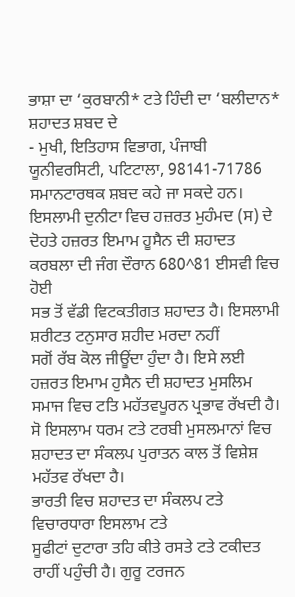ਭਾਸ਼ਾ ਦਾ ‘ਕੁਰਬਾਨੀ* ਟਤੇ ਹਿੰਦੀ ਦਾ ‘ਬਲੀਦਾਨ* ਸ਼ਹਾਦਤ ਸ਼ਬਦ ਦੇ
- ਮੁਖੀ, ਇਤਿਹਾਸ ਵਿਭਾਗ, ਪੰਜਾਬੀ ਯੂਨੀਵਰਸਿਟੀ, ਪਟਿਟਾਲਾ, 98141-71786
ਸਮਾਨਟਾਰਥਕ ਸ਼ਬਦ ਕਹੇ ਜਾ ਸਕਦੇ ਹਨ। ਇਸਲਾਮੀ ਦੁਨੀਟਾ ਵਿਚ ਹਜ਼ਰਤ ਮੁਹੰਮਦ (ਸ) ਦੇ ਦੋਹਤੇ ਹਜ਼ਰਤ ਇਮਾਮ ਹੂਸੈਨ ਦੀ ਸ਼ਹਾਦਤ ਕਰਬਲਾ ਦੀ ਜੰਗ ਦੌਰਾਨ 680^81 ਈਸਵੀ ਵਿਚ ਹੋਈ
ਸਭ ਤੋਂ ਵੱਡੀ ਵਿਟਕਤੀਗਤ ਸ਼ਹਾਦਤ ਹੈ। ਇਸਲਾਮੀ ਸ਼ਰੀਟਤ ਟਨੁਸਾਰ ਸ਼ਹੀਦ ਮਰਦਾ ਨਹੀਂ
ਸਗੋਂ ਰੱਬ ਕੋਲ ਜੀਊਂਦਾ ਹੁੰਦਾ ਹੈ। ਇਸੇ ਲਈ ਹਜ਼ਰਤ ਇਮਾਮ ਹੁਸੈਨ ਦੀ ਸ਼ਹਾਦਤ ਮੁਸਲਿਮ
ਸਮਾਜ ਵਿਚ ਟਤਿ ਮਹੱਤਵਪੂਰਨ ਪ੍ਰਭਾਵ ਰੱਖਦੀ ਹੈ। ਸੋ ਇਸਲਾਮ ਧਰਮ ਟਤੇ ਟਰਬੀ ਮੁਸਲਮਾਨਾਂ ਵਿਚ ਸ਼ਹਾਦਤ ਦਾ ਸੰਕਲਪ ਪੁਰਾਤਨ ਕਾਲ ਤੋਂ ਵਿਸ਼ੇਸ਼ ਮਹੱਤਵ ਰੱਖਦਾ ਹੈ।
ਭਾਰਤੀ ਵਿਚ ਸ਼ਹਾਦਤ ਦਾ ਸੰਕਲਪ ਟਤੇ ਵਿਚਾਰਧਾਰਾ ਇਸਲਾਮ ਟਤੇ
ਸੂਫੀਟਾਂ ਦੁਟਾਰਾ ਤਹਿ ਕੀਤੇ ਰਸਤੇ ਟਤੇ ਟਕੀਦਤ ਰਾਹੀਂ ਪਹੁੰਚੀ ਹੈ। ਗੁਰੂ ਟਰਜਨ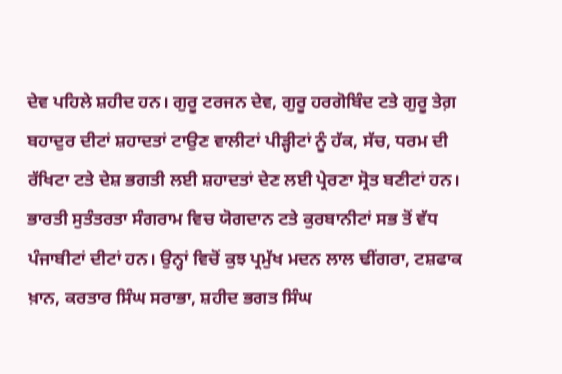ਦੇਵ ਪਹਿਲੇ ਸ਼ਹੀਦ ਹਨ। ਗੁਰੂ ਟਰਜਨ ਦੇਵ, ਗੁਰੂ ਹਰਗੋਬਿੰਦ ਟਤੇ ਗੁਰੂ ਤੇਗ਼ ਬਹਾਦੁਰ ਦੀਟਾਂ ਸ਼ਹਾਦਤਾਂ ਟਾਉਣ ਵਾਲੀਟਾਂ ਪੀੜ੍ਹੀਟਾਂ ਨੂੰ ਹੱਕ, ਸੱਚ, ਧਰਮ ਦੀ ਰੱਖਿਟਾ ਟਤੇ ਦੇਸ਼ ਭਗਤੀ ਲਈ ਸ਼ਹਾਦਤਾਂ ਦੇਣ ਲਈ ਪ੍ਰੇਰਣਾ ਸ੍ਰੋਤ ਬਣੀਟਾਂ ਹਨ। ਭਾਰਤੀ ਸੁਤੰਤਰਤਾ ਸੰਗਰਾਮ ਵਿਚ ਯੋਗਦਾਨ ਟਤੇ ਕੁਰਬਾਨੀਟਾਂ ਸਭ ਤੋਂ ਵੱਧ ਪੰਜਾਬੀਟਾਂ ਦੀਟਾਂ ਹਨ। ਉਨ੍ਹਾਂ ਵਿਚੋਂ ਕੁਝ ਪ੍ਰਮੁੱਖ ਮਦਨ ਲਾਲ ਢੀਂਗਰਾ, ਟਸ਼ਫਾਕ ਖ਼ਾਨ, ਕਰਤਾਰ ਸਿੰਘ ਸਰਾਭਾ, ਸ਼ਹੀਦ ਭਗਤ ਸਿੰਘ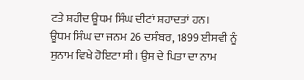ਟਤੇ ਸ਼ਹੀਦ ਊਧਮ ਸਿੰਘ ਦੀਟਾਂ ਸ਼ਹਾਦਤਾਂ ਹਨ।
ਊਧਮ ਸਿੰਘ ਦਾ ਜਨਮ 26 ਦਸੰਬਰ, 1899 ਈਸਵੀ ਨੂੰ ਸੁਨਾਮ ਵਿਖੇ ਹੋਇਟਾ ਸੀ। ਉਸ ਦੇ ਪਿਤਾ ਦਾ ਨਾਮ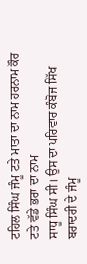ਟਹਿਲ ਸਿੰਘ ਜੰਮੂ ਟਤੇ ਮਾਤਾ ਦਾ ਨਾਮ ਹਰਨਾਮ ਕੌਰ ਟਤੇ ਵੱਡੇ ਭਰਾ ਦਾ ਨਾਮ
ਸਾਧੂ ਸਿੰਘ ਸੀ। ਉਸ ਦਾ ਪਰਿਵਾਰ ਕੰਬੋਜ ਸਿੱਖ ਬਰਾਦਰੀ ਦੇ ਜੰਮੂ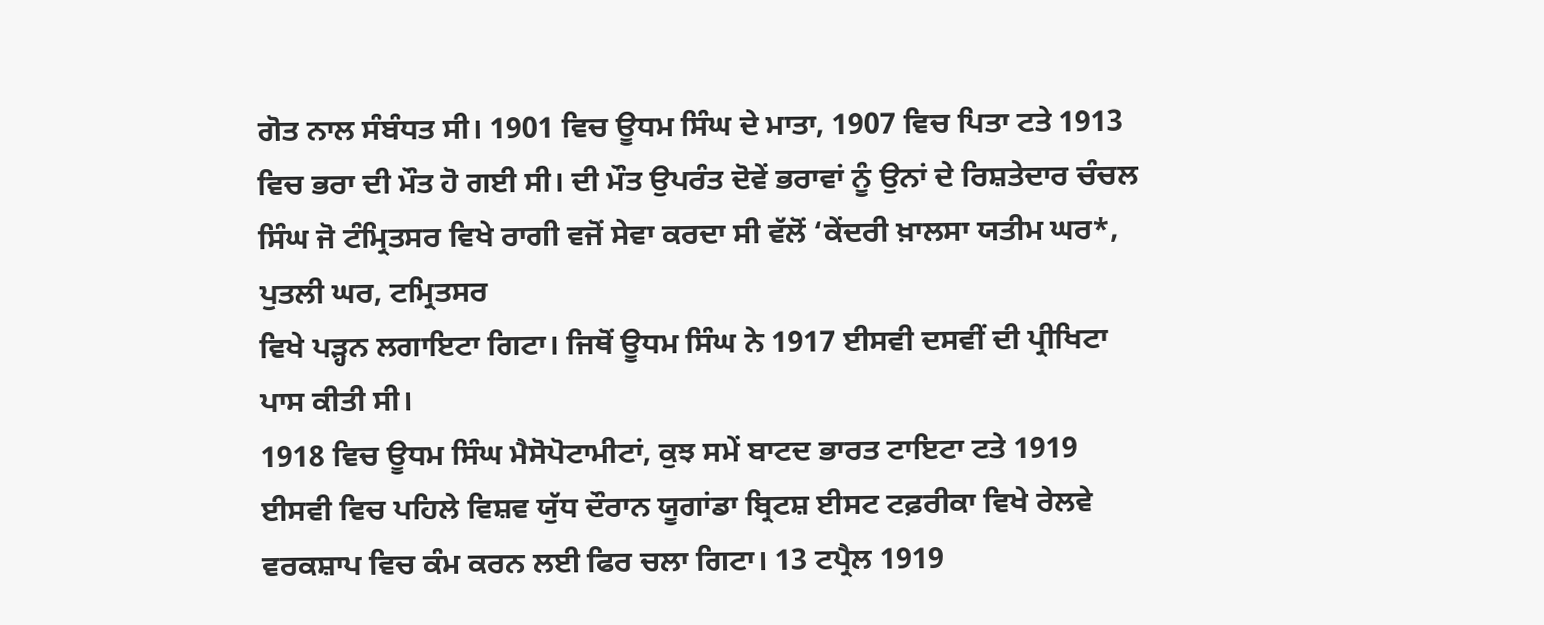ਗੋਤ ਨਾਲ ਸੰਬੰਧਤ ਸੀ। 1901 ਵਿਚ ਊਧਮ ਸਿੰਘ ਦੇ ਮਾਤਾ, 1907 ਵਿਚ ਪਿਤਾ ਟਤੇ 1913 ਵਿਚ ਭਰਾ ਦੀ ਮੌਤ ਹੋ ਗਈ ਸੀ। ਦੀ ਮੌਤ ਉਪਰੰਤ ਦੋਵੇਂ ਭਰਾਵਾਂ ਨੂੰ ਉਨਾਂ ਦੇ ਰਿਸ਼ਤੇਦਾਰ ਚੰਚਲ ਸਿੰਘ ਜੋ ਟੰਮ੍ਰਿਤਸਰ ਵਿਖੇ ਰਾਗੀ ਵਜੋਂ ਸੇਵਾ ਕਰਦਾ ਸੀ ਵੱਲੋਂ ‘ਕੇਂਦਰੀ ਖ਼ਾਲਸਾ ਯਤੀਮ ਘਰ*, ਪੁਤਲੀ ਘਰ, ਟਮ੍ਰਿਤਸਰ
ਵਿਖੇ ਪੜ੍ਹਨ ਲਗਾਇਟਾ ਗਿਟਾ। ਜਿਥੋਂ ਊਧਮ ਸਿੰਘ ਨੇ 1917 ਈਸਵੀ ਦਸਵੀਂ ਦੀ ਪ੍ਰੀਖਿਟਾ ਪਾਸ ਕੀਤੀ ਸੀ।
1918 ਵਿਚ ਊਧਮ ਸਿੰਘ ਮੈਸੋਪੋਟਾਮੀਟਾਂ, ਕੁਝ ਸਮੇਂ ਬਾਟਦ ਭਾਰਤ ਟਾਇਟਾ ਟਤੇ 1919 ਈਸਵੀ ਵਿਚ ਪਹਿਲੇ ਵਿਸ਼ਵ ਯੁੱਧ ਦੌਰਾਨ ਯੂਗਾਂਡਾ ਬ੍ਰਿਟਸ਼ ਈਸਟ ਟਫ਼ਰੀਕਾ ਵਿਖੇ ਰੇਲਵੇ ਵਰਕਸ਼ਾਪ ਵਿਚ ਕੰਮ ਕਰਨ ਲਈ ਫਿਰ ਚਲਾ ਗਿਟਾ। 13 ਟਪ੍ਰੈਲ 1919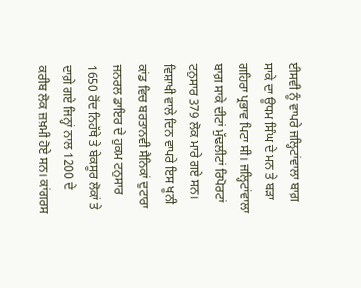ਈਸਵੀ ਨੂੰ ਵਾਪਰੇ ਜਲ੍ਹਿਟਾਂਵਾਲਾ ਬਾਗ਼ ਸਾਕੇ ਦਾ ਊਧਮ ਸਿੰਘ ਦੇ ਮਨ ਤੇ ਬੜਾ ਗਹਿਰਾ ਪ੍ਰਭਾਵ ਪਿਟਾ ਸੀ। ਜਲ੍ਹਿਟਾਂਵਾਲਾ ਬਾਗ਼ ਸਾਕੇ ਦੀਟਾਂ ਮੁੱਢਲੀਟਾਂ ਰਿਪੋਰਟਾਂ ਟਨੁਸਾਰ 379 ਲੋਕ ਮਾਰੇ ਗਏ ਸਨ। ਵਿਸ਼ਾਖੀ ਵਾਲੇ ਦਿਨ ਵਾਪਰੇ ਇਸ ਖੂਨੀ ਕਾਂਡ ਵਿਚ ਬਰਤਾਨਵੀ ਸੈਨਿਕਾਂ ਦੁਟਾਰਾ ਜਨਰਲ ਡਾਇਰ ਦੇ ਹੁਕਮ ਟਨੁਸਾਰ 1650 ਰੋਂਦ ਨਿਹੱਥੇ ਤੇ ਬੇਕਸੂਰ ਲੋਕਾਂ ਤੇ ਦਾਗ਼ੇ ਗਏ ਜਿਨ੍ਹਾਂ ਨਾਲ 1200 ਦੇ ਕਰੀਬ ਲੋਕ ਜ਼ਖ਼ਮੀ ਹੋਏ ਸਨ। ਕਾਂਗਰਸ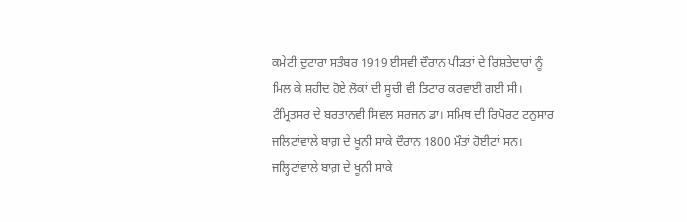ਕਮੇਟੀ ਦੁਟਾਰਾ ਸਤੰਬਰ 1919 ਈਸਵੀ ਦੌਰਾਨ ਪੀੜਤਾਂ ਦੇ ਰਿਸ਼ਤੇਦਾਰਾਂ ਨੂੰ ਮਿਲ ਕੇ ਸ਼ਹੀਦ ਹੋਏ ਲੋਕਾਂ ਦੀ ਸੂਚੀ ਵੀ ਤਿਟਾਰ ਕਰਵਾਈ ਗਈ ਸੀ। ਟੰਮ੍ਰਿਤਸਰ ਦੇ ਬਰਤਾਨਵੀ ਸਿਵਲ ਸਰਜਨ ਡਾ। ਸਮਿਥ ਦੀ ਰਿਪੋਰਟ ਟਨੁਸਾਰ ਜਲਿਟਾਂਵਾਲੇ ਬਾਗ਼ ਦੇ ਖੂਨੀ ਸਾਕੇ ਦੌਰਾਨ 1800 ਮੌਤਾਂ ਹੋਈਟਾਂ ਸਨ।
ਜਲ੍ਹਿਟਾਂਵਾਲੇ ਬਾਗ਼ ਦੇ ਖੂਨੀ ਸਾਕੇ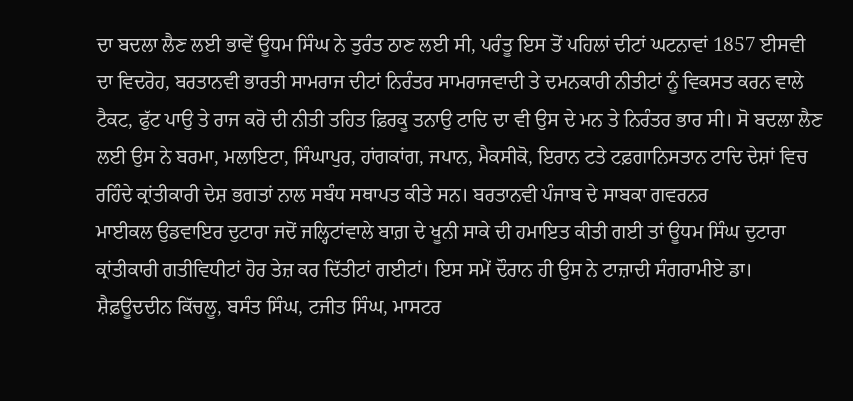ਦਾ ਬਦਲਾ ਲੈਣ ਲਈ ਭਾਵੇਂ ਊਧਮ ਸਿੰਘ ਨੇ ਤੁਰੰਤ ਠਾਣ ਲਈ ਸੀ, ਪਰੰਤੂ ਇਸ ਤੋਂ ਪਹਿਲਾਂ ਦੀਟਾਂ ਘਟਨਾਵਾਂ 1857 ਈਸਵੀ ਦਾ ਵਿਦਰੋਹ, ਬਰਤਾਨਵੀ ਭਾਰਤੀ ਸਾਮਰਾਜ ਦੀਟਾਂ ਨਿਰੰਤਰ ਸਾਮਰਾਜਵਾਦੀ ਤੇ ਦਮਨਕਾਰੀ ਨੀਤੀਟਾਂ ਨੂੰ ਵਿਕਸਤ ਕਰਨ ਵਾਲੇ ਟੈਕਟ, ਫੁੱਟ ਪਾਉ ਤੇ ਰਾਜ ਕਰੋ ਦੀ ਨੀਤੀ ਤਹਿਤ ਫ਼ਿਰਕੂ ਤਨਾਉ ਟਾਦਿ ਦਾ ਵੀ ਉਸ ਦੇ ਮਨ ਤੇ ਨਿਰੰਤਰ ਭਾਰ ਸੀ। ਸੋ ਬਦਲਾ ਲੈਣ ਲਈ ਉਸ ਨੇ ਬਰਮਾ, ਮਲਾਇਟਾ, ਸਿੰਘਾਪੁਰ, ਹਾਂਗਕਾਂਗ, ਜਪਾਨ, ਮੈਕਸੀਕੋ, ਇਰਾਨ ਟਤੇ ਟਫ਼ਗਾਨਿਸਤਾਨ ਟਾਦਿ ਦੇਸ਼ਾਂ ਵਿਚ ਰਹਿੰਦੇ ਕ੍ਰਾਂਤੀਕਾਰੀ ਦੇਸ਼ ਭਗਤਾਂ ਨਾਲ ਸਬੰਧ ਸਥਾਪਤ ਕੀਤੇ ਸਨ। ਬਰਤਾਨਵੀ ਪੰਜਾਬ ਦੇ ਸਾਬਕਾ ਗਵਰਨਰ
ਮਾਈਕਲ ਉਡਵਾਇਰ ਦੁਟਾਰਾ ਜਦੋਂ ਜਲ੍ਹਿਟਾਂਵਾਲੇ ਬਾਗ਼ ਦੇ ਖੂਨੀ ਸਾਕੇ ਦੀ ਹਮਾਇਤ ਕੀਤੀ ਗਈ ਤਾਂ ਊਧਮ ਸਿੰਘ ਦੁਟਾਰਾ ਕ੍ਰਾਂਤੀਕਾਰੀ ਗਤੀਵਿਧੀਟਾਂ ਹੋਰ ਤੇਜ਼ ਕਰ ਦਿੱਤੀਟਾਂ ਗਈਟਾਂ। ਇਸ ਸਮੇਂ ਦੌਰਾਨ ਹੀ ਉਸ ਨੇ ਟਾਜ਼ਾਦੀ ਸੰਗਰਾਮੀਏ ਡਾ। ਸ਼ੈਫ਼ਊਦਦੀਨ ਕਿੱਚਲੂ, ਬਸੰਤ ਸਿੰਘ, ਟਜੀਤ ਸਿੰਘ, ਮਾਸਟਰ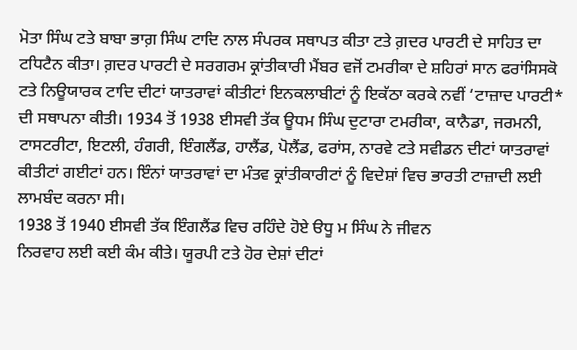ਮੋਤਾ ਸਿੰਘ ਟਤੇ ਬਾਬਾ ਭਾਗ਼ ਸਿੰਘ ਟਾਦਿ ਨਾਲ ਸੰਪਰਕ ਸਥਾਪਤ ਕੀਤਾ ਟਤੇ ਗ਼ਦਰ ਪਾਰਟੀ ਦੇ ਸਾਹਿਤ ਦਾ ਟਧਿਟੈਨ ਕੀਤਾ। ਗ਼ਦਰ ਪਾਰਟੀ ਦੇ ਸਰਗਰਮ ਕ੍ਰਾਂਤੀਕਾਰੀ ਮੈਂਬਰ ਵਜੋਂ ਟਮਰੀਕਾ ਦੇ ਸ਼ਹਿਰਾਂ ਸਾਨ ਫਰਾਂਸਿਸਕੋ ਟਤੇ ਨਿਊਯਾਰਕ ਟਾਦਿ ਦੀਟਾਂ ਯਾਤਰਾਵਾਂ ਕੀਤੀਟਾਂ ਇਨਕਲਾਬੀਟਾਂ ਨੂੰ ਇਕੱਠਾ ਕਰਕੇ ਨਵੀਂ ‘ਟਾਜ਼ਾਦ ਪਾਰਟੀ* ਦੀ ਸਥਾਪਨਾ ਕੀਤੀ। 1934 ਤੋਂ 1938 ਈਸਵੀ ਤੱਕ ਊਧਮ ਸਿੰਘ ਦੁਟਾਰਾ ਟਮਰੀਕਾ, ਕਾਨੈਡਾ, ਜਰਮਨੀ, ਟਾਸਟਰੀਟਾ, ਇਟਲੀ, ਹੰਗਰੀ, ਇੰਗਲੈਂਡ, ਹਾਲੈਂਡ, ਪੋਲੈਂਡ, ਫਰਾਂਸ, ਨਾਰਵੇ ਟਤੇ ਸਵੀਡਨ ਦੀਟਾਂ ਯਾਤਰਾਵਾਂ ਕੀਤੀਟਾਂ ਗਈਟਾਂ ਹਨ। ਇੰਨਾਂ ਯਾਤਰਾਵਾਂ ਦਾ ਮੰਤਵ ਕ੍ਰਾਂਤੀਕਾਰੀਟਾਂ ਨੂੰ ਵਿਦੇਸ਼ਾਂ ਵਿਚ ਭਾਰਤੀ ਟਾਜ਼ਾਦੀ ਲਈ ਲਾਮਬੰਦ ਕਰਨਾ ਸੀ।
1938 ਤੋਂ 1940 ਈਸਵੀ ਤੱਕ ਇੰਗਲੈਂਡ ਵਿਚ ਰਹਿੰਦੇ ਹੋਏ ੳਧੂ ਮ ਸਿੰਘ ਨੇ ਜੀਵਨ
ਨਿਰਵਾਹ ਲਈ ਕਈ ਕੰਮ ਕੀਤੇ। ਯੂਰਪੀ ਟਤੇ ਹੋਰ ਦੇਸ਼ਾਂ ਦੀਟਾਂ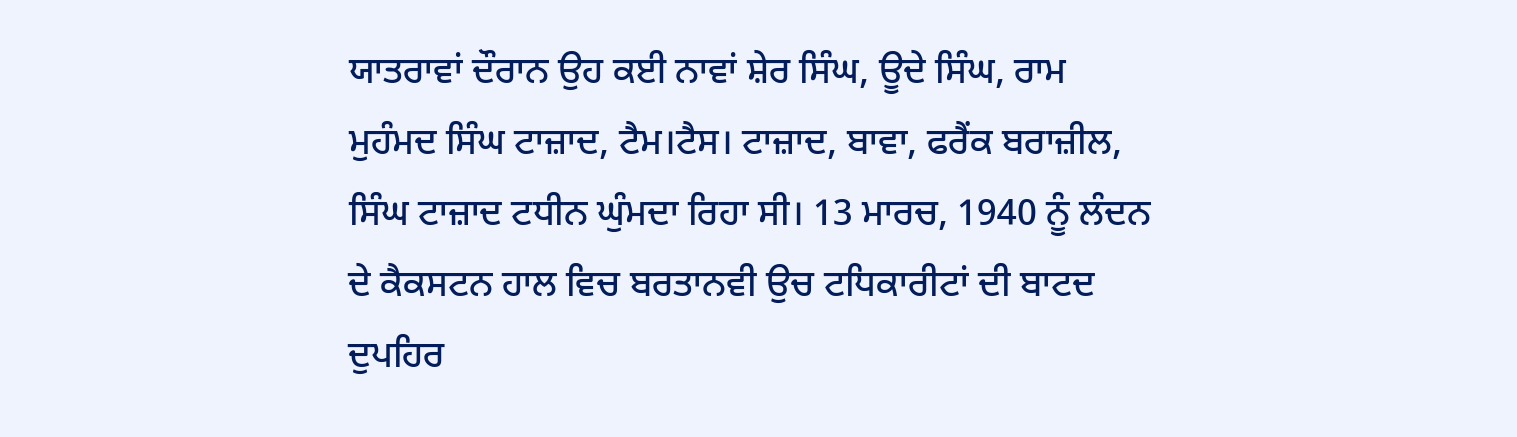ਯਾਤਰਾਵਾਂ ਦੌਰਾਨ ਉਹ ਕਈ ਨਾਵਾਂ ਸ਼ੇਰ ਸਿੰਘ, ਊਦੇ ਸਿੰਘ, ਰਾਮ ਮੁਹੰਮਦ ਸਿੰਘ ਟਾਜ਼ਾਦ, ਟੈਮ।ਟੈਸ। ਟਾਜ਼ਾਦ, ਬਾਵਾ, ਫਰੈਂਕ ਬਰਾਜ਼ੀਲ, ਸਿੰਘ ਟਾਜ਼ਾਦ ਟਧੀਨ ਘੁੰਮਦਾ ਰਿਹਾ ਸੀ। 13 ਮਾਰਚ, 1940 ਨੂੰ ਲੰਦਨ ਦੇ ਕੈਕਸਟਨ ਹਾਲ ਵਿਚ ਬਰਤਾਨਵੀ ਉਚ ਟਧਿਕਾਰੀਟਾਂ ਦੀ ਬਾਟਦ ਦੁਪਹਿਰ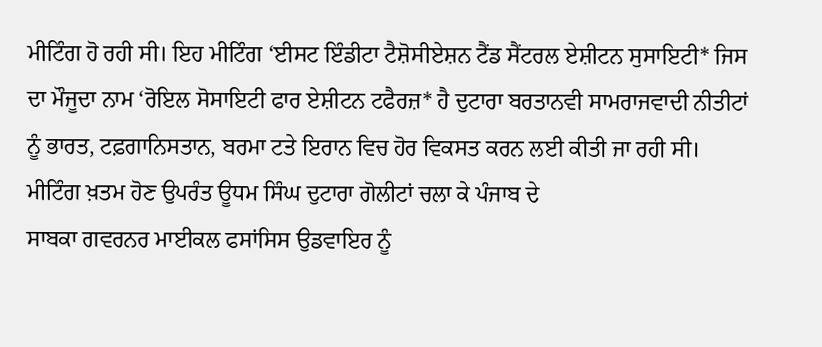ਮੀਟਿੰਗ ਹੋ ਰਹੀ ਸੀ। ਇਹ ਮੀਟਿੰਗ ‘ਈਸਟ ਇੰਡੀਟਾ ਟੈਸ਼ੋਸੀਏਸ਼ਨ ਟੈਂਡ ਸੈਂਟਰਲ ਏਸ਼ੀਟਨ ਸੁਸਾਇਟੀ* ਜਿਸ ਦਾ ਮੌਜੂਦਾ ਨਾਮ ‘ਰੋਇਲ ਸੋਸਾਇਟੀ ਫਾਰ ਏਸ਼ੀਟਨ ਟਫੈਰਜ਼* ਹੈ ਦੁਟਾਰਾ ਬਰਤਾਨਵੀ ਸਾਮਰਾਜਵਾਦੀ ਨੀਤੀਟਾਂ ਨੂੰ ਭਾਰਤ, ਟਫ਼ਗਾਨਿਸਤਾਨ, ਬਰਮਾ ਟਤੇ ਇਰਾਨ ਵਿਚ ਹੋਰ ਵਿਕਸਤ ਕਰਨ ਲਈ ਕੀਤੀ ਜਾ ਰਹੀ ਸੀ। ਮੀਟਿੰਗ ਖ਼ਤਮ ਹੋਣ ਉਪਰੰਤ ਊਧਮ ਸਿੰਘ ਦੁਟਾਰਾ ਗੋਲੀਟਾਂ ਚਲਾ ਕੇ ਪੰਜਾਬ ਦੇ
ਸਾਬਕਾ ਗਵਰਨਰ ਮਾਈਕਲ ਫਸਾਂਸਿਸ ਉਡਵਾਇਰ ਨੂੰ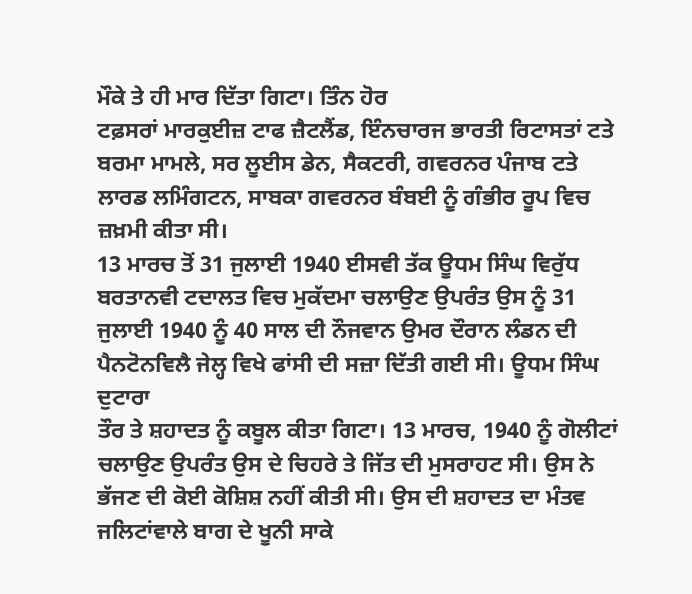ਮੌਕੇ ਤੇ ਹੀ ਮਾਰ ਦਿੱਤਾ ਗਿਟਾ। ਤਿੰਨ ਹੋਰ
ਟਫ਼ਸਰਾਂ ਮਾਰਕੁਈਜ਼ ਟਾਫ ਜ਼ੈਟਲੈਂਡ, ਇੰਨਚਾਰਜ ਭਾਰਤੀ ਰਿਟਾਸਤਾਂ ਟਤੇ ਬਰਮਾ ਮਾਮਲੇ, ਸਰ ਲੂਈਸ ਡੇਨ, ਸੈਕਟਰੀ, ਗਵਰਨਰ ਪੰਜਾਬ ਟਤੇ ਲਾਰਡ ਲਮਿੰਗਟਨ, ਸਾਬਕਾ ਗਵਰਨਰ ਬੰਬਈ ਨੂੰ ਗੰਭੀਰ ਰੂਪ ਵਿਚ ਜ਼ਖ਼ਮੀ ਕੀਤਾ ਸੀ।
13 ਮਾਰਚ ਤੋਂ 31 ਜੁਲਾਈ 1940 ਈਸਵੀ ਤੱਕ ਊਧਮ ਸਿੰਘ ਵਿਰੁੱਧ ਬਰਤਾਨਵੀ ਟਦਾਲਤ ਵਿਚ ਮੁਕੱਦਮਾ ਚਲਾਉਣ ਉਪਰੰਤ ਉਸ ਨੂੰ 31 ਜੁਲਾਈ 1940 ਨੂੰ 40 ਸਾਲ ਦੀ ਨੌਜਵਾਨ ਉਮਰ ਦੌਰਾਨ ਲੰਡਨ ਦੀ ਪੈਨਟੋਨਵਿਲੈ ਜੇਲ੍ਹ ਵਿਖੇ ਫਾਂਸੀ ਦੀ ਸਜ਼ਾ ਦਿੱਤੀ ਗਈ ਸੀ। ਊਧਮ ਸਿੰਘ ਦੁਟਾਰਾ
ਤੌਰ ਤੇ ਸ਼ਹਾਦਤ ਨੂੰ ਕਬੂਲ ਕੀਤਾ ਗਿਟਾ। 13 ਮਾਰਚ, 1940 ਨੂੰ ਗੋਲੀਟਾਂ ਚਲਾਉਣ ਉਪਰੰਤ ਉਸ ਦੇ ਚਿਹਰੇ ਤੇ ਜਿੱਤ ਦੀ ਮੁਸਰਾਹਟ ਸੀ। ਉਸ ਨੇ ਭੱਜਣ ਦੀ ਕੋਈ ਕੋਸ਼ਿਸ਼ ਨਹੀਂ ਕੀਤੀ ਸੀ। ਉਸ ਦੀ ਸ਼ਹਾਦਤ ਦਾ ਮੰਤਵ ਜਲਿਟਾਂਵਾਲੇ ਬਾਗ ਦੇ ਖੂਨੀ ਸਾਕੇ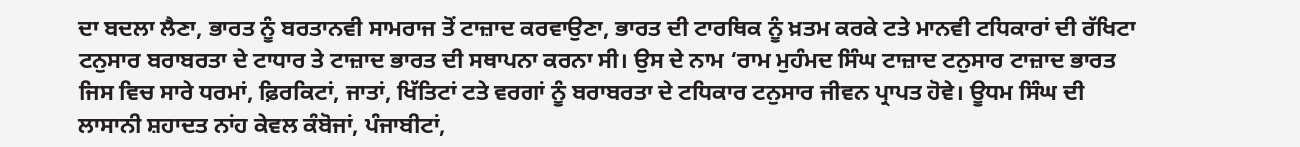ਦਾ ਬਦਲਾ ਲੈਣਾ, ਭਾਰਤ ਨੂੰ ਬਰਤਾਨਵੀ ਸਾਮਰਾਜ ਤੋਂ ਟਾਜ਼ਾਦ ਕਰਵਾਉਣਾ, ਭਾਰਤ ਦੀ ਟਾਰਥਿਕ ਨੂੰ ਖ਼ਤਮ ਕਰਕੇ ਟਤੇ ਮਾਨਵੀ ਟਧਿਕਾਰਾਂ ਦੀ ਰੱਖਿਟਾ ਟਨੁਸਾਰ ਬਰਾਬਰਤਾ ਦੇ ਟਾਧਾਰ ਤੇ ਟਾਜ਼ਾਦ ਭਾਰਤ ਦੀ ਸਥਾਪਨਾ ਕਰਨਾ ਸੀ। ਉਸ ਦੇ ਨਾਮ ‘ਰਾਮ ਮੁਹੰਮਦ ਸਿੰਘ ਟਾਜ਼ਾਦ ਟਨੁਸਾਰ ਟਾਜ਼ਾਦ ਭਾਰਤ ਜਿਸ ਵਿਚ ਸਾਰੇ ਧਰਮਾਂ, ਫ਼ਿਰਕਿਟਾਂ, ਜਾਤਾਂ, ਖਿੱਤਿਟਾਂ ਟਤੇ ਵਰਗਾਂ ਨੂੰ ਬਰਾਬਰਤਾ ਦੇ ਟਧਿਕਾਰ ਟਨੁਸਾਰ ਜੀਵਨ ਪ੍ਰਾਪਤ ਹੋਵੇ। ਊਧਮ ਸਿੰਘ ਦੀ ਲਾਸਾਨੀ ਸ਼ਹਾਦਤ ਨਾਂਹ ਕੇਵਲ ਕੰਬੋਜਾਂ, ਪੰਜਾਬੀਟਾਂ,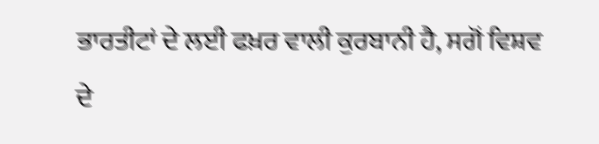ਭਾਰਤੀਟਾਂ ਦੇ ਲਈ ਫਖ਼ਰ ਵਾਲੀ ਕੁਰਬਾਨੀ ਹੈ, ਸਗੋਂ ਵਿਸ਼ਵ ਦੇ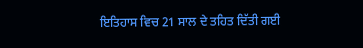ਇਤਿਹਾਸ ਵਿਚ 21 ਸਾਲ ਦੇ ਤਹਿਤ ਦਿੱਤੀ ਗਈ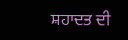ਸ਼ਹਾਦਤ ਦੀ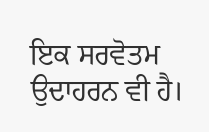ਇਕ ਸਰਵੋਤਮ ਉਦਾਹਰਨ ਵੀ ਹੈ।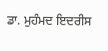ਡਾ. ਮੁਹੰਮਦ ਇਦਰੀਸ